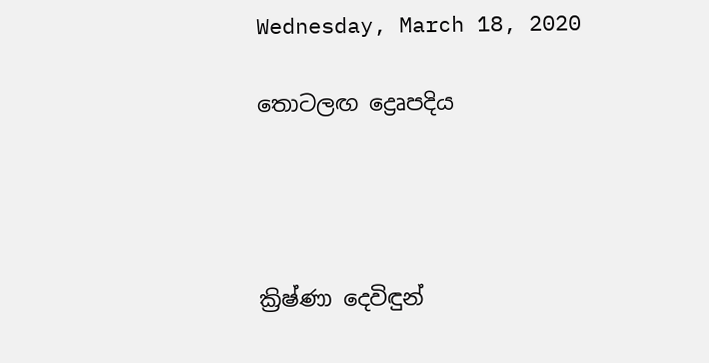Wednesday, March 18, 2020

තොටලඟ ද්‍රෙෘපදිය




ක්‍රිෂ්ණා දෙවිඳුන්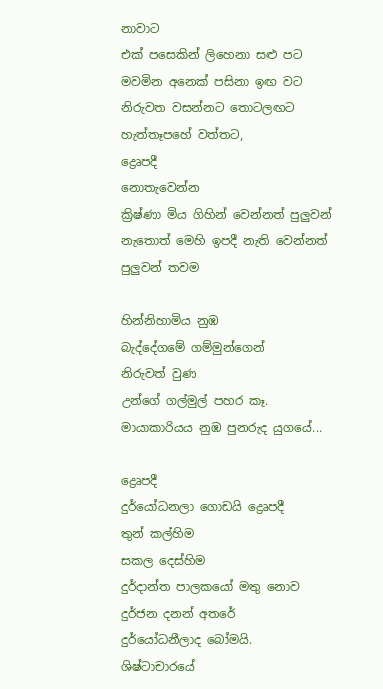නාවාට
එක් පසෙකින් ලිහෙනා සළු පට
මවමින අනෙක් පසිනා ඉඟ වට
නිරුවත වසන්නට තොටලඟට
හැත්තෑපහේ වත්තට,
ද්‍රෙෘපදී
නොතැවෙන්න
ක්‍රිෂ්ණා මිය ගිහින් වෙන්නත් පුලුවන්
නැතොත් මෙහි ඉපදී නැති වෙන්නත් පුලුවන් තවම

හින්නිහාමිය නුඹ
බැද්දේගමේ ගම්මුන්ගෙන්
නිරුවත් වුණ
උන්ගේ ගල්මුල් පහර කෑ.
මායාකාරියය නුඹ පුනරුද යුගයේ...

ද්‍රෙෘපදී
දුර්යෝධනලා ගොඩයි ද්‍රෙෘපදී
තුන් කල්හිම
සකල දෙස්හිම
දුර්දාන්ත පාලකයෝ මතු නොව
දුර්ජන දනන් අතරේ
දුර්යෝධනීලාද බෝමයි.
ශිෂ්ටාචාරයේ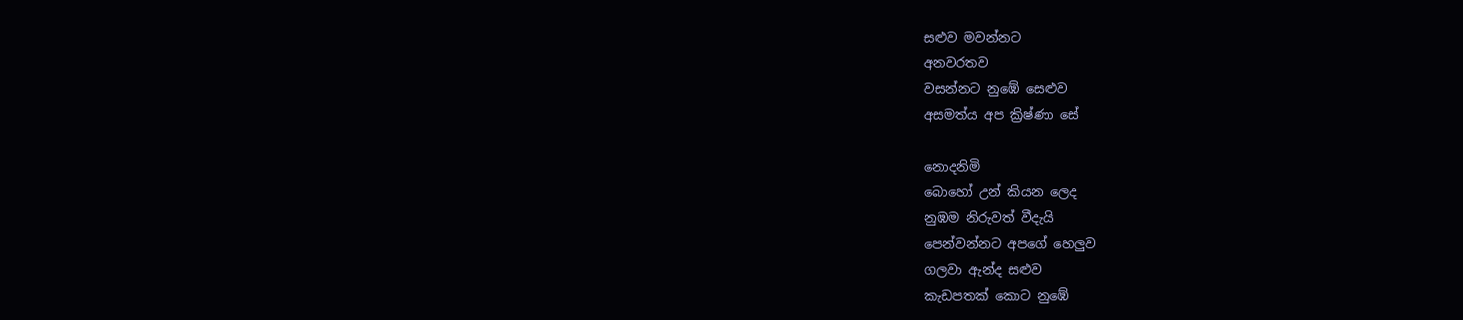සළුව මවන්නට
අනවරතව
වසන්නට නුඹේ සෙළුව
අසමත්ය අප ක්‍රිෂ්ණා සේ

නොදනිමි
බොහෝ උන් කියන ලෙද
නුඹම නිරුවත් වීදැයි
පෙන්වන්නට අපගේ හෙලුව
ගලවා ඇන්ද සළුව
කැඩපතක් කොට නුඹේ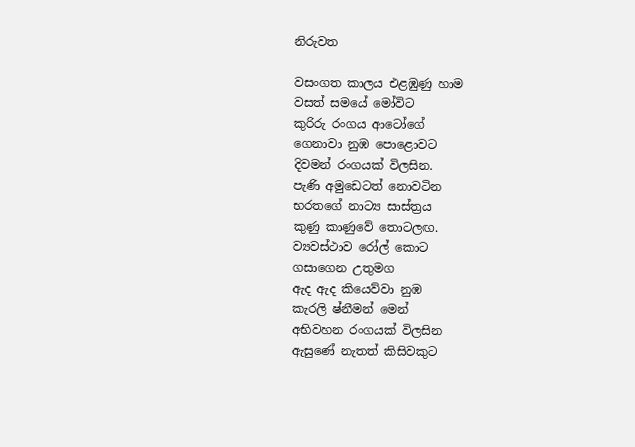නිරුවත

වසංගත කාලය එළඹුණු හාම
වසත් සමයේ මෝවිට
කුරිරු රංගය ආටෝගේ
ගෙනාවා නුඹ පොළොවට
දිවමන් රංගයක් විලසින.
පැණි අමුඩෙටත් නොවටින
භරතගේ නාට්‍ය සාස්ත්‍රය
කුණු කාණුවේ තොටලඟ.
ව්‍යවස්ථාව රෝල් කොට
ගසාගෙන උතුමග
ඇද ඇද කියෙව්වා නුඹ
කැරලි ෂ්නීමන් මෙන්
අභිවහන රංගයක් විලසින
ඇසුණේ නැතත් කිසිවකුට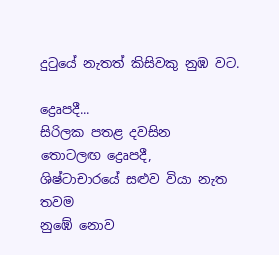දුටුයේ නැතත් කිසිවකු නුඹ වට.

ද්‍රෙෘපදී...
සිරිලක පතළ දවසින
තොටලඟ ද්‍රෙෘපදී,
ශිෂ්ටාචාරයේ සළුව වියා නැත තවම
නුඹේ නොව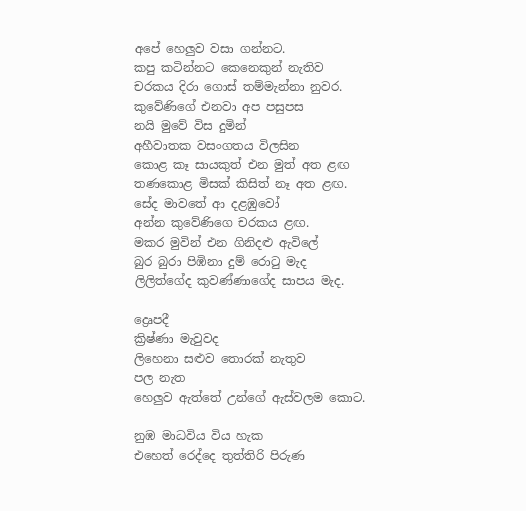අපේ හෙලුව වසා ගන්නට.
කපු කටින්නට කෙනෙකුන් නැතිව
චරකය දිරා ගොස් තම්මැන්නා නුවර.
කුවේණිගේ එනවා අප පසුපස
නයි මුවේ විස දුමින්
අහීවාතක වසංගතය විලසින
කොළ කෑ සායකුත් එන මුත් අත ළඟ
තණකොළ මිසක් කිසිත් නෑ අත ළඟ.
සේද මාවතේ ආ දළඹුවෝ
අන්න කුවේණිගෙ චරකය ළඟ.
මකර මුවින් එන ගිනිදළු ඇවිලේ
බුර බුරා පිඹිනා දුම් රොටු මැද
ලිලිත්ගේද කුවණ්ණාගේද සාපය මැද.

ද්‍රෙෘපදී
ක්‍රිෂ්ණා මැවුවද
ලිහෙනා සළුව තොරක් නැතුව
පල නැත
හෙලුව ඇත්තේ උන්ගේ ඇස්වලම කොට.

නුඹ මාධවිය විය හැක
එහෙත් රෙද්දෙ තුත්තිරි පිරුණ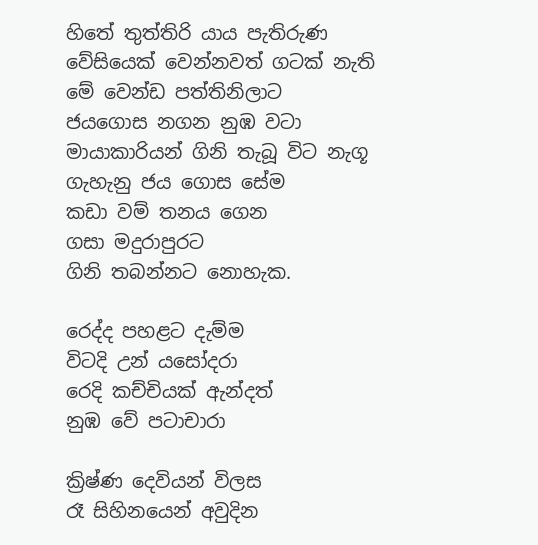හිතේ තුත්තිරි යාය පැතිරුණ
වේසියෙක් වෙන්නවත් ගටක් නැති
මේ වෙන්ඩ පත්තිනිලාට
ජයගොස නගන නුඹ වටා
මායාකාරියන් ගිනි තැබූ විට නැගූ
ගැහැනු ජය ගොස සේම
කඩා වම් තනය ගෙන
ගසා මදුරාපුරට
ගිනි තබන්නට නොහැක.

රෙද්ද පහළට දැම්ම
විටදි උන් යසෝදරා
රෙදි කච්චියක් ඇන්දත්
නුඹ වේ පටාචාරා

ක්‍රිෂ්ණ දෙවියන් විලස
රෑ සිහිනයෙන් අවුදින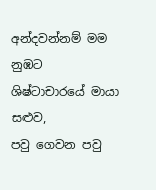අන්දවන්නම් මම නුඹට
ශිෂ්ටාචාරයේ මායා සළුව,
පවු ගෙවන පවු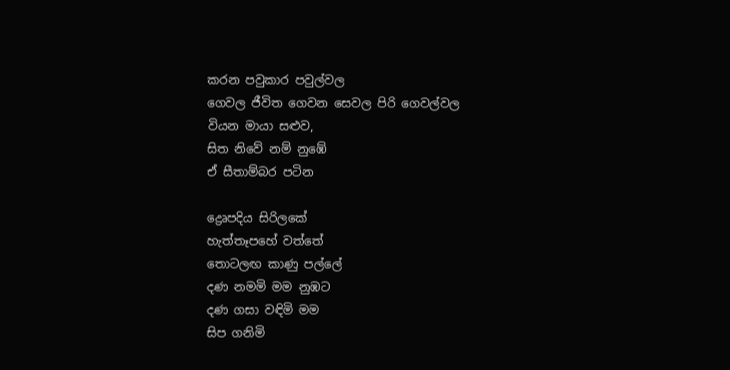කරන පවුකාර පවුල්වල
ගෙවල ජීවිත ගෙවන සෙවල පිරි ගෙවල්වල
වියන මායා සළුව,
සිත නිවේ නම් නුඹේ
ඒ සීතාම්බර පටින

ද්‍රෙෘපදිය සිරිලකේ
හැත්තෑපහේ වත්තේ
තොටලඟ කාණු පල්ලේ
දණ නමමි මම නුඹට
දණ ගසා වඳිමි මම
සිප ගනිමි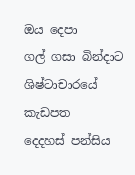ඔය දෙපා
ගල් ගසා බින්දාට
ශිෂ්ටාචාරයේ කැඩපත
දෙදහස් පන්සිය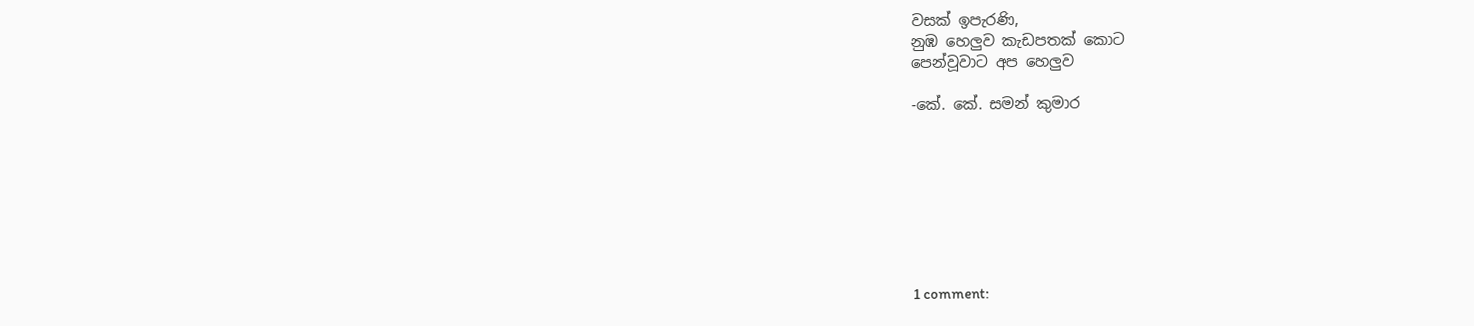වසක් ඉපැරණි,
නුඹ හෙලුව කැඩපතක් කොට
පෙන්වූවාට අප හෙලුව

-කේ. කේ. සමන් කුමාර








1 comment: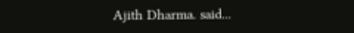Ajith Dharma. said...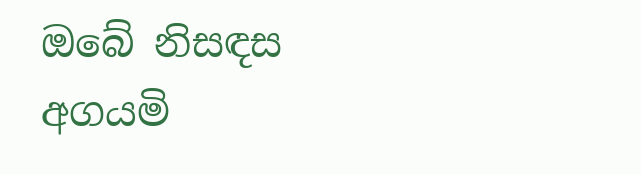ඔබේ නිසඳස අගයමි